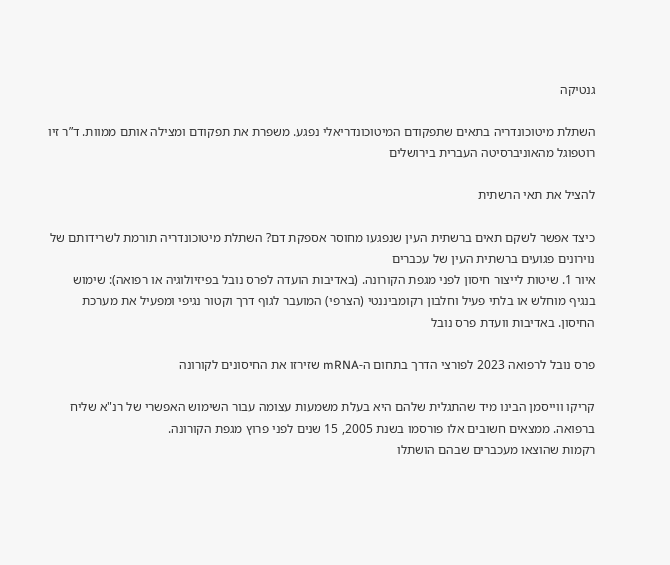גנטיקה

השתלת מיטוכונדריה בתאים שתפקודם המיטוכונדריאלי נפגע. משפרת את תפקודם ומצילה אותם ממוות. ד”ר זיו רוטפוגל מהאוניברסיטה העברית בירושלים

להציל את תאי הרשתית

כיצד אפשר לשקם תאים ברשתית העין שנפגעו מחוסר אספקת דם? השתלת מיטוכונדריה תורמת לשרידותם של נוירונים פגועים ברשתית העין של עכברים
איור 1. שיטות לייצור חיסון לפני מגפת הקורונה. (באדיבות הועדה לפרס נובל בפיזיולוגיה או רפואה): שימוש בנגיף מוחלש או בלתי פעיל וחלבון רקומביננטי (הצרפי) המועבר לגוף דרך וקטור נגיפי ומפעיל את מערכת החיסון. באדיבות וועדת פרס נובל

פרס נובל לרפואה 2023 לפורצי הדרך בתחום ה-mRNA שזירזו את החיסונים לקורונה

קריקו ווייסמן הבינו מיד שהתגלית שלהם היא בעלת משמעות עצומה עבור השימוש האפשרי של רנ"א שליח ברפואה. ממצאים חשובים אלו פורסמו בשנת 2005, 15 שנים לפני פרוץ מגפת הקורונה.
רקמות שהוצאו מעכברים שבהם הושתלו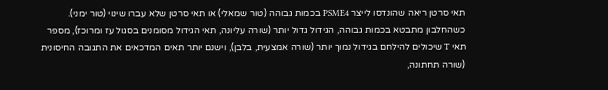תאי סרטן ריאה שהונדסו לייצר PSME4 בכמות גבוהה (טור שמאלי) או תאי סרטן שלא עברו שינוי (טור ימני). כשהחלבון מתבטא בכמות גבוהה, הגידול גדול יותר (שורה עליונה, תאי הגידול מסומנים בסגול עז ומרוכז), מספר תאי T שיכולים להילחם בגידול נמוך יותר (שורה אמצעית, בלבן), וישנם יותר תאים המדכאים את התגובה החיסונית (שורה תחתונה,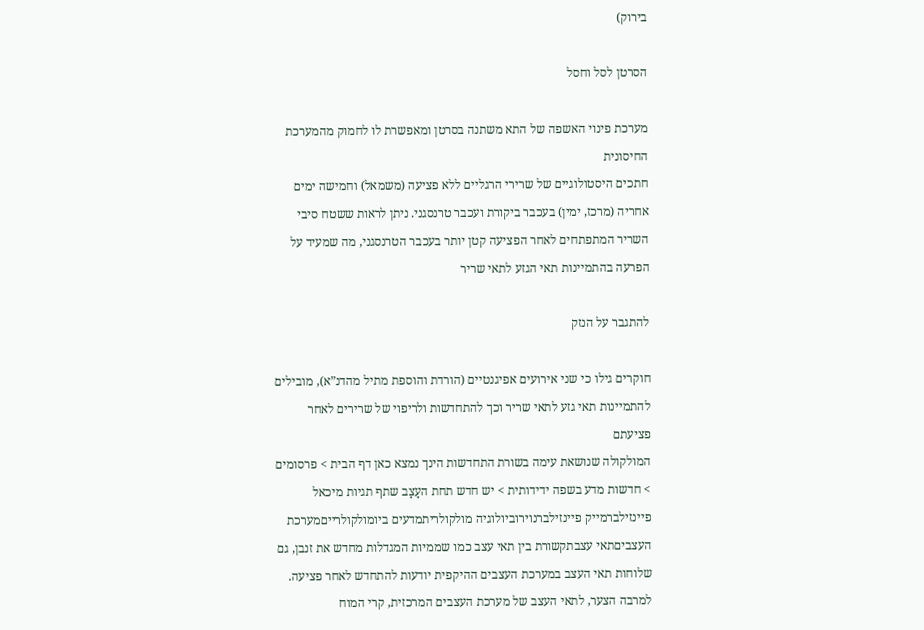בירוק)

הסרטן לסל וחסל

מערכת פינוי האשפה של התא משתנה בסרטן ומאפשרת לו לחמוק מהמערכת החיסונית
חתכים היסטולוגיים של שרירי הרגליים ללא פציעה (משמאל) וחמישה ימים אחריה (מרכז, ימין) בעכבר ביקורת ועכבר טרנסגני. ניתן לראות ששטח סיבי השריר המתפתחים לאחר הפציעה קטן יותר בעכבר הטרנסגני, מה שמעיד על הפרעה בהתמיינות תאי הגזע לתאי שריר

להתגבר על הנזק

חוקרים גילו כי שני אירועים אפיגנטיים (הורדת והוספת מתיל מהדנ”א), מובילים להתמיינות תאי גזע לתאי שריר וכך להתחדשות ולריפוי של שרירים לאחר פציעתם
המולקולה שנושאת עימה בשורת התחדשות הינך נמצא כאן דף הבית > פרסומים > חדשות מדע בשפה ידידותית > יש חדש תחת העָצָב שתף תגיות מיכאל פיינזילברמייק פיינזילברנוירוביולוגיה מולקולריתמדעים ביומולקולרייםמערכת העצביםתאי עצבתקשורת בין תאי עצב כמו שממיות המגדלות מחדש את זנבן, גם שלוחות תאי העצב במערכת העצבים ההיקפית יודעות להתחדש לאחר פציעה. למרבה הצער, לתאי העצב של מערכת העצבים המרכזית, קרי המוח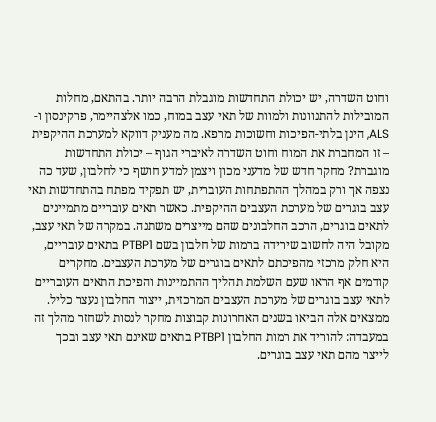וחוט השדרה, יש יכולת התחדשות מוגבלת הרבה יותר. בהתאם, מחלות המובילות להתנוונות ולמוות של תאי עצב במוח, כמו אלצהיימר, פרקינסון ו-ALS, הינן בלתי-הפיכות וחשוכות מרפא. מה מעניק דווקא למערכת ההיקפית – זו המחברת את המוח וחוט השדרה לאיברי הגוף – יכולת התחדשות מוגברת? מחקר חדש של מדעני מכון ויצמן למדע חושף כי לחלבון, שעד כה נצפה אך ורק במהלך ההתפתחות העוברית, יש תפקיד מפתח בהתחדשות תאי עצב בוגרים של מערכת העצבים ההיקפית. כאשר תאים עובריים מתמיינים לתאים בוגרים, הרכב החלבונים שהם מייצרים משתנה. במקרה של תאי עצב, מקובל היה לחשוב שירידה ברמות של חלבון בשם PTBP1 בתאים עובריים, היא חלק מרכזי מהפיכתם לתאים בוגרים של מערכת העצבים. מחקרים קודמים אף הראו שעם השלמת תהליך ההתמיינות והפיכת התאים העובריים לתאי עצב בוגרים של מערכת העצבים המרכזית, ייצור החלבון נעצר כליל. ממצאים אלה הביאו בשנים האחרונות קבוצות מחקר לנסות לשחזר מהלך זה במעבדה: להוריד את רמות החלבון PTBP1 בתאים שאינם תאי עצב ובכך לייצר מהם תאי עצב בוגרים.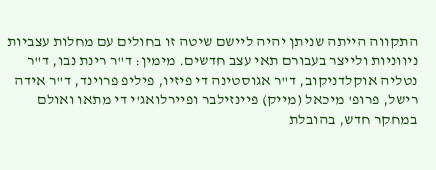התקווה הייתה שניתן יהיה ליישם שיטה זו בחולים עם מחלות עצביות ניווניות ולייצר בעבורם תאי עצב חדשים. מימין: ד"ר רינת נבו, ד"ר נטליה אוקלדניקוב, ד"ר אגוסטינה די פיזיו, פיליפ פרוינד, ד"ר אידה רישל, פרופ' מיכאל (מייק) פיינזילבר ופיירלואג'י די מתאו ואולם במחקר חדש, בהובלת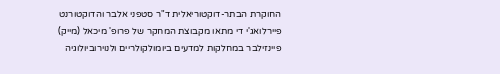החוקרת הבתר-דוקטוריאלית ד"ר סטפני אלבר והדוקטורנט פיירלואג'י די מתאו מקבוצת המחקר של פרופ' מיכאל (מייק) פיינזילבר במחלקות למדעים ביומולקולריים ולנוירוביולוגיה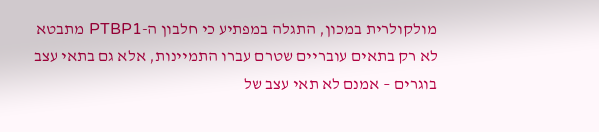מולקולרית במכון, התגלה במפתיע כי חלבון ה-PTBP1 מתבטא לא רק בתאים עובריים שטרם עברו התמיינות, אלא גם בתאי עצב בוגרים – אמנם לא תאי עצב של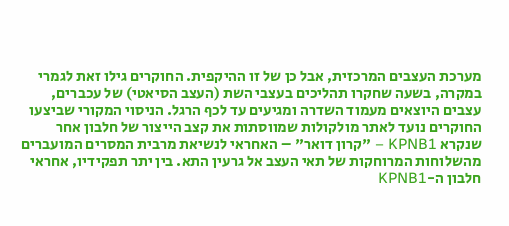מערכת העצבים המרכזית, אבל כן של זו ההיקפית. החוקרים גילו זאת לגמרי במקרה, בשעה שחקרו תהליכים בעצבי השת (העצב הסיאטי) של עכברים, עצבים היוצאים מעמוד השדרה ומגיעים עד לכף הרגל. הניסוי המקורי שביצעו החוקרים נועד לאתר מולקולות שמווסתות את קצב הייצור של חלבון אחר שנקרא KPNB1 – "קרון דואר" – האחראי לנשיאת מרבית המסרים המועברים מהשלוחות המרוחקות של תאי העצב אל גרעין התא. בין יתר תפקידיו, אחראי חלבון ה-KPNB1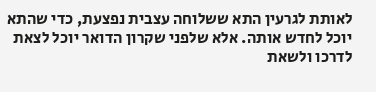לאותת לגרעין התא ששלוחה עצבית נפצעת, כדי שהתא יוכל לחדש אותה. אלא שלפני שקרון הדואר יוכל לצאת לדרכו ולשאת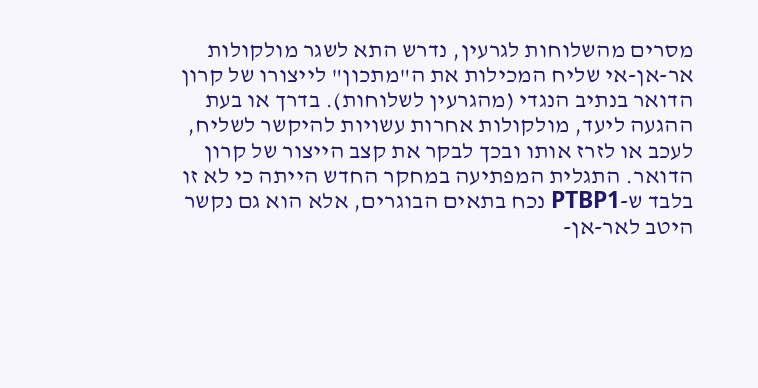מסרים מהשלוחות לגרעין, נדרש התא לשגר מולקולות אר-אן-אי שליח המכילות את ה"מתכון" לייצורו של קרון הדואר בנתיב הנגדי (מהגרעין לשלוחות). בדרך או בעת ההגעה ליעד, מולקולות אחרות עשויות להיקשר לשליח, לעכב או לזרז אותו ובכך לבקר את קצב הייצור של קרון הדואר. התגלית המפתיעה במחקר החדש הייתה כי לא זו בלבד ש-PTBP1 נכח בתאים הבוגרים, אלא הוא גם נקשר היטב לאר-אן-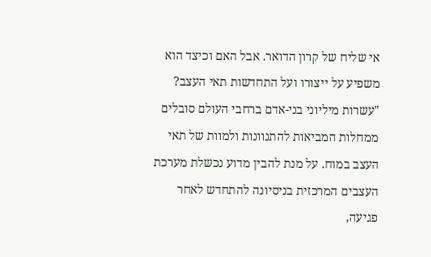אי שליח של קרון הדואר. אבל האם וכיצד הוא משפיע על ייצורו ועל התחדשות תאי העצב? "עשרות מיליוני בני-אדם ברחבי העולם סובלים ממחלות המביאות להתנוונות ולמוות של תאי העצב במוח. על מנת להבין מדוע נכשלת מערכת העצבים המרכזית בניסיונה להתחדש לאחר פגיעה,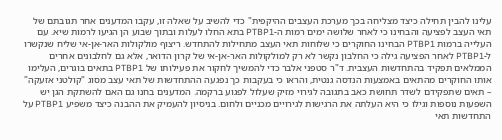עלינו להבין תחילה כיצד מצליחה בכך מערכת העצבים ההיקפית" כדי להשיב על שאלה זו, עקבו המדענים אחר תגובתם של תאי העצב לפציעה והבחינו כי לאחר שלושה ימים רמות ה-PTBP1 בתא החלו לעלות ובתוך שבוע הן הגיעו לרמות שיא. עם העלייה ברמות PTBP1 הבחינו החוקרים כי שלוחות תאי העצב מתחילות להתחדש. ריצוף מולקולות האר-אן-אי שליח שנקשרו ל-PTBP1 לאחר הפציעה גילה כי החלבון נקשר לא רק למולקולות האר-אן-אי של קרון הדואר, אלא גם לחלבונים אחרים הממלאים תפקיד בהתחדשות העצבית. ד"ר סטפני אלבר כדי להמשיך לחקור את פעילותו של PTBP1 בתאים בוגרים, העלימו אותו החוקרים מהתאים באמצעות הנדסה גנטית, והראו כי בעקבות כך נפגעה ההתחדשות של תאי עצב מסוג "קולטני אזעקה" – תאים שתפקידם לשדר תחושת כאב בתגובה לגירוי מזיק שעלול לפגוע ברקמה. המדענים בחנו גם האם להשתקת הגן יש השפעות נוספות וגילו כי היא העלתה את הרגישות לגירויים מכניים ולחום. בניסיון להעמיק את ההבנה כיצד משפיע PTBP1 על התחדשות תאי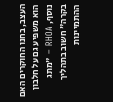העצב, בחנו החוקרים האם הוא משפיע גם על חלבון נוסף, RHOA – "מתג בקרה" חשוב בתהליך ההתמיינות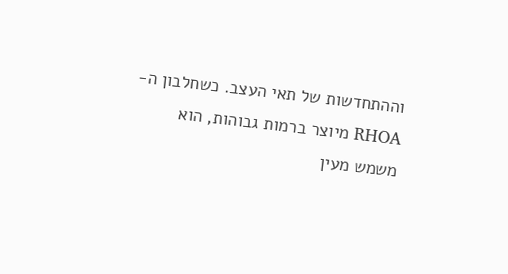וההתחדשות של תאי העצב. כשחלבון ה-RHOA מיוצר ברמות גבוהות, הוא משמש מעין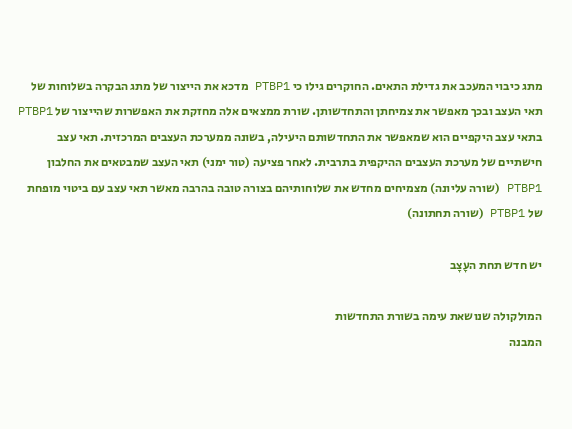מתג כיבוי המעכב את גדילת התאים. החוקרים גילו כי PTBP1 מדכא את הייצור של מתג הבקרה בשלוחות של תאי העצב ובכך מאפשר את צמיחתן והתחדשותן. שורת ממצאים אלה מחזקת את האפשרות שהייצור של PTBP1 בתאי עצב היקפיים הוא שמאפשר את התחדשותם היעילה, בשונה ממערכת העצבים המרכזית. תאי עצב חישתיים של מערכת העצבים ההיקפית בתרבית. לאחר פציעה (טור ימני) תאי העצב שמבטאים את החלבון PTBP1 (שורה עליונה) מצמיחים מחדש את שלוחותיהם בצורה טובה בהרבה מאשר תאי עצב עם ביטוי מופחת של PTBP1 (שורה תחתונה)

יש חדש תחת העָצָב

המולקולה שנושאת עימה בשורת התחדשות
המבנה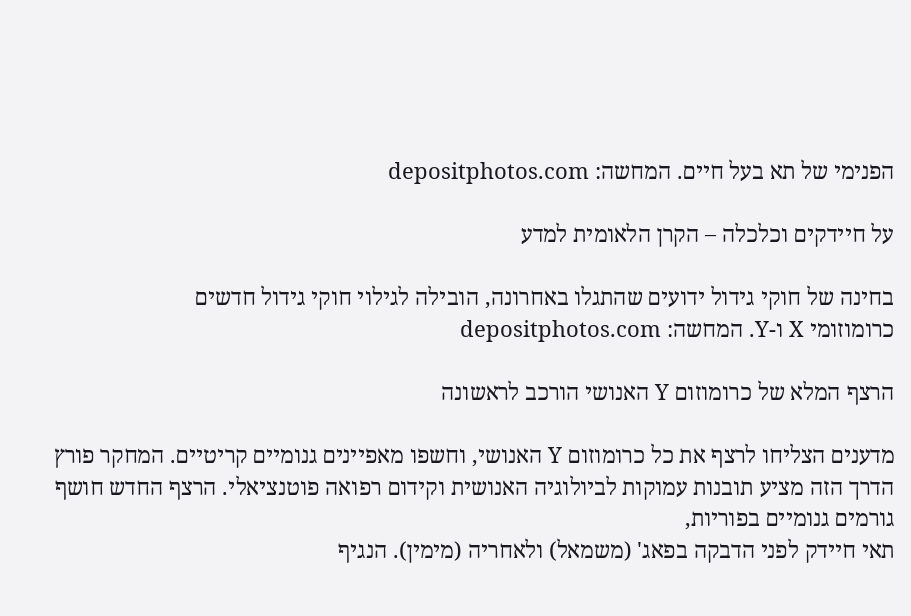הפנימי של תא בעל חיים. המחשה: depositphotos.com

על חיידקים וכלכלה – הקרן הלאומית למדע

בחינה של חוקי גידול ידועים שהתגלו באחרונה, הובילה לגילוי חוקי גידול חדשים
כרומוזומי X ו-Y. המחשה: depositphotos.com

הרצף המלא של כרומוזום Y האנושי הורכב לראשונה

מדענים הצליחו לרצף את כל כרומוזום Y האנושי, וחשפו מאפיינים גנומיים קריטיים. המחקר פורץ הדרך הזה מציע תובנות עמוקות לביולוגיה האנושית וקידום רפואה פוטנציאלי. הרצף החדש חושף גורמים גנומיים בפוריות,
תאי חיידק לפני הדבקה בפאג' (משמאל) ולאחריה (מימין). הנגיף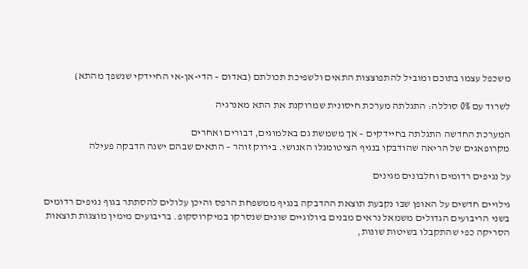משכפל עצמו בתוכם ומוביל להתפוצצות התאים ולשפיכת תכולתם (באדום – הדי-אן-אי החיידקי שנשפך מהתא)

לשרוד עם 0% סוללה: התגלתה מערכת חיסונית שמרוקנת את התא מאנרגיה

המערכת החדשה התגלתה בחיידקים – אך משמשת גם באלמוגים, דבורים ואחרים
מקרופאגים של הריאה שהודבקו בנגיף הציטומגלו האנושי. בירוק זוהר – התאים שבהם ישנה הדבקה פעילה

על נגיפים רדומים וחלבונים מגינים

גילויים חדשים על האופן שבו נקבעת תוצאת ההדבקה בנגיף ממשפחת הרפס והיכן עלולים להסתתר בגוף נגיפים רדומים
בשני הריבועים הגדולים משמאל נראים מבנים ביולוגיים שונים שנסרקו במיקרוסקופ. בריבועים מימין מוצגות תוצאות הסריקה כפי שהתקבלו בשיטות שונות,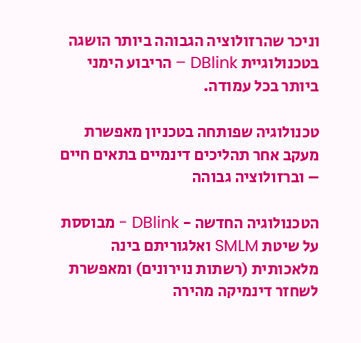וניכר שהרזולוציה הגבוהה ביותר הושגה בטכנולוגיית DBlink – הריבוע הימני ביותר בכל עמודה.

טכנולוגיה שפותחה בטכניון מאפשרת מעקב אחר תהליכים דינמיים בתאים חיים – וברזולוציה גבוהה

הטכנולוגיה החדשה - DBlink - מבוססת על שיטת SMLM ואלגוריתם בינה מלאכותית (רשתות נוירונים) ומאפשרת לשחזר דינמיקה מהירה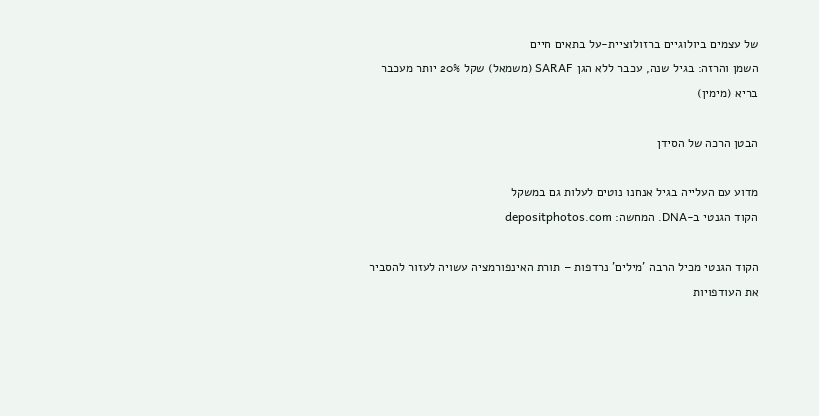של עצמים ביולוגיים ברזולוציית-על בתאים חיים
השמן והרזה: בגיל שנה, עכבר ללא הגן SARAF (משמאל) שקל 20% יותר מעכבר בריא (מימין)

הבטן הרכה של הסידן

מדוע עם העלייה בגיל אנחנו נוטים לעלות גם במשקל
הקוד הגנטי ב-DNA. המחשה: depositphotos.com

הקוד הגנטי מכיל הרבה 'מילים' נרדפות – תורת האינפורמציה עשויה לעזור להסביר את העודפויות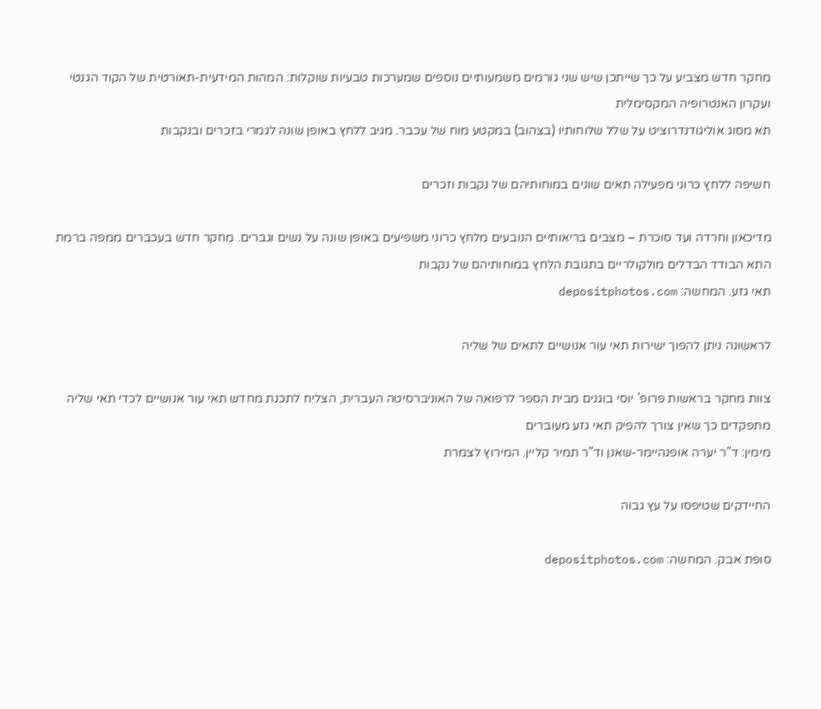מחקר חדש מצביע על כך שייתכן שיש שני גורמים משמעותיים נוספים שמערכות טבעיות שוקלות: המהות המידעית-תאורטית של הקוד הגנטי ועקרון האנטרופיה המקסימלית
תא מסוג אוליגודנדרוציט על שלל שלוחותיו (בצהוב) במקטע מוח של עכבר. מגיב ללחץ באופן שונה לגמרי בזכרים ובנקבות

חשיפה ללחץ כרוני מפעילה תאים שונים במוחותיהם של נקבות וזכרים

מדיכאון וחרדה ועד סוכרת – מצבים בריאותיים הנובעים מלחץ כרוני משפיעים באופן שונה על נשים וגברים. מחקר חדש בעכברים ממפה ברמת התא הבודד הבדלים מולקולריים בתגובת הלחץ במוחותיהם של נקבות
תאי גזע. המחשה: depositphotos.com

לראשונה ניתן להפוך ישירות תאי עור אנושיים לתאים של שליה

צוות מחקר בראשות פרופ' יוסי בוגנים מבית הספר לרפואה של האוניברסיטה העברית, הצליח לתכנת מחדש תאי עור אנושיים לכדי תאי שליה מתפקדים כך שאין צורך להפיק תאי גזע מעוברים
מימין: ד"ר יערה אופנהיימר-שאנן וד"ר תמיר קליין. המירוץ לצמרת

החיידקים שטיפסו על עץ גבוה

סופת אבק. המחשה: depositphotos.com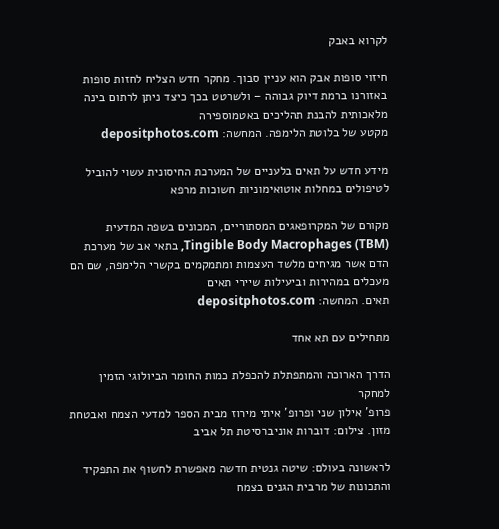לקרוא באבק

חיזוי סופות אבק הוא עניין סבוך. מחקר חדש הצליח לחזות סופות באזורנו ברמת דיוק גבוהה – ולשרטט בכך כיצד ניתן לרתום בינה מלאכותית להבנת תהליכים באטמוספירה
מקטע של בלוטת הלימפה. המחשה: depositphotos.com

מידע חדש על תאים בלעניים של המערכת החיסונית עשוי להוביל לטיפולים במחלות אוטואימוניות חשוכות מרפא

מקורם של המקרופאגים המסתוריים, המכונים בשפה המדעית Tingible Body Macrophages (TBM), בתאי אב של מערכת הדם אשר מגיחים מלשד העצמות ומתמקמים בקשרי הלימפה, שם הם מעכלים במהירות וביעילות שיירי תאים
תאים. המחשה: depositphotos.com

מתחילים עם תא אחד

הדרך הארוכה והמתפתלת להכפלת כמות החומר הביולוגי הזמין למחקר
פרופ' אילון שני ופרופ' איתי מירוז מבית הספר למדעי הצמח ואבטחת מזון. צילום: דוברות אוניברסיטת תל אביב

לראשונה בעולם: שיטה גנטית חדשה מאפשרת לחשוף את התפקיד והתכונות של מרבית הגנים בצמח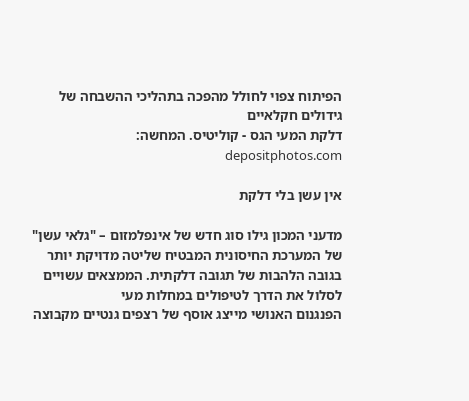הפיתוח צפוי לחולל מהפכה בתהליכי ההשבחה של גידולים חקלאיים
דלקת המעי הגס - קוליטיס. המחשה: depositphotos.com

אין עשן בלי דלקת

מדעני המכון גילו סוג חדש של אינפלמזום – "גלאי עשן" של המערכת החיסונית המבטיח שליטה מדויקת יותר בגובה הלהבות של תגובה דלקתית. הממצאים עשויים לסלול את הדרך לטיפולים במחלות מעי
הפנגנום האנושי מייצג אוסף של רצפים גנטיים מקבוצה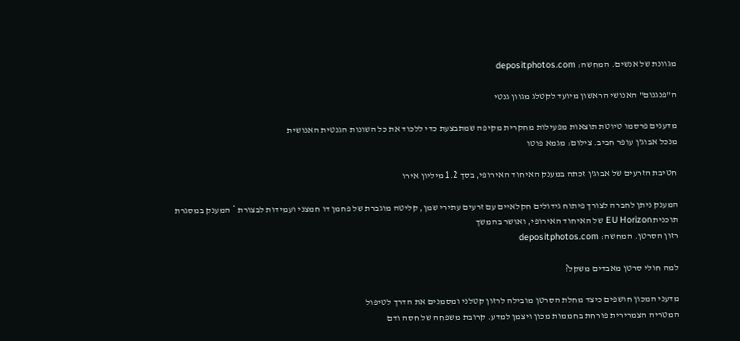מגוונת של אנשים. המחשה: depositphotos.com

ה"פנגנום" האנושי הראשון מיועד לקטלג מגוון גנטי

מדענים פרסמו טיוטת תוצאות מפעילות מחקרית מקיפה שמתבצעת כדי ללכוד את כל השונות הגנטית האנושית
מנכל אבוג'ן עופר חביב. צילום: מגמא פוטו

חטיבת הזרעים של אבוג'ן זכתה במענק האיחוד האירופי, בסך 1.2 מיליון אירו

המענק ניתן לחברה לצורך פיתוח גידולים חקלאיים עם זרעים עתירי שמן, קליטה מוגברת של פחמן דו חמצני ועמידות לבצורת * המענק במסגרת תוכנית EU Horizon של האיחוד האירופי, ואושר בהמשך
רזון הסרטן. המחשה: depositphotos.com

למה חולי סרטן מאבדים משקל?

מדעני המכון חושפים כיצד מחלת הסרטן מובילה לרזון קטלני ומסמנים את הדרך לטיפול
המטריה הצמרירית פורחת בחממות מכון ויצמן למדע. קרובת משפחה של חסה ודם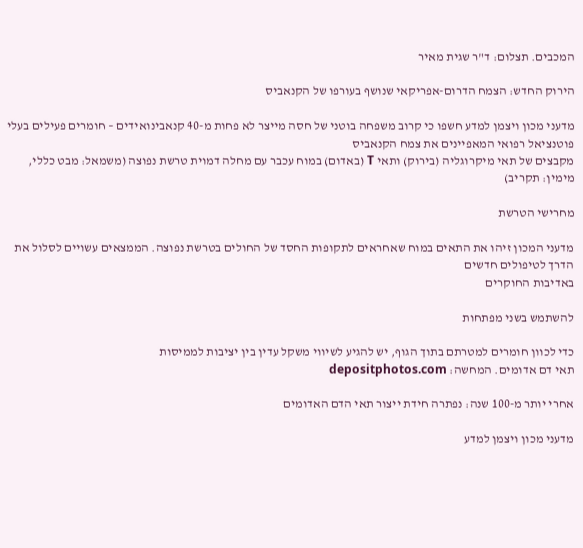המכבים. תצלום: ד"ר שגית מאיר

הירוק החדש: הצמח הדרום-אפריקאי שנושף בעורפו של הקנאביס

מדעני מכון ויצמן למדע חשפו כי קרוב משפחה בוטני של חסה מייצר לא פחות מ-40 קנאבינואידים – חומרים פעילים בעלי פוטנציאל רפואי המאפיינים את צמח הקנאביס
מקבצים של תאי מיקרוגליה (בירוק) ותאי T (באדום) במוח עכבר עם מחלה דמוית טרשת נפוצה (משמאל: מבט כללי, מימין: תקריב)

מחרישי הטרשת

מדעני המכון זיהו את התאים במוח שאחראים לתקופות החסד של החולים בטרשת נפוצה. הממצאים עשויים לסלול את הדרך לטיפולים חדשים
באדיבות החוקרים

להשתמש בשני מפתחות

כדי לכוון חומרים למטרתם בתוך הגוף, יש להגיע לשיווי משקל עדין בין יציבות לממיסות
תאי דם אדומים. המחשה: depositphotos.com

אחרי יותר מ-100 שנה: נפתרה חידת ייצור תאי הדם האדומים

מדעני מכון ויצמן למדע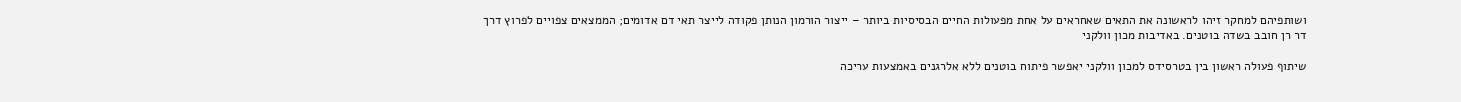ושותפיהם למחקר זיהו לראשונה את התאים שאחראים על אחת מפעולות החיים הבסיסיות ביותר – ייצור הורמון הנותן פקודה לייצר תאי דם אדומים; הממצאים צפויים לפרוץ דרך
דר רן חובב בשדה בוטנים. באדיבות מכון וולקני

שיתוף פעולה ראשון בין בטרסידס למכון וולקני יאפשר פיתוח בוטנים ללא אלרגנים באמצעות עריכה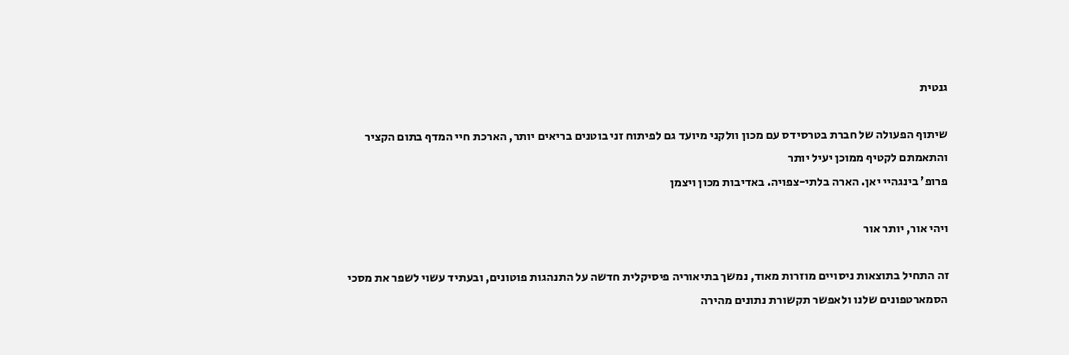גנטית

שיתוף הפעולה של חברת בטרסידס עם מכון וולקני מיועד גם לפיתוח זני בוטנים בריאים יותר, הארכת חיי המדף בתום הקציר והתאמתם לקטיף ממוכן יעיל יותר
פרופ' בינגהיי יאן. הארה בלתי-צפויה. באדיבות מכון ויצמן

ויהי אור, יותר אור

זה התחיל בתוצאות ניסויים מוזרות מאוד, נמשך בתיאוריה פיסיקלית חדשה על התנהגות פוטונים, ובעתיד עשוי לשפר את מסכי הסמארטפונים שלנו ולאפשר תקשורת נתונים מהירה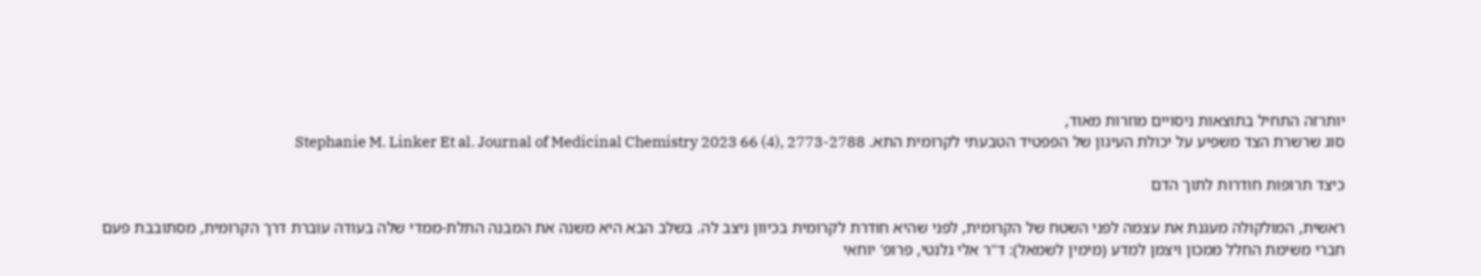יותרזה התחיל בתוצאות ניסויים מוזרות מאוד,
סוג שרשרת הצד משפיע על יכולת העיגון של הפפטיד הטבעתי לקרומית התא. Stephanie M. Linker Et al. Journal of Medicinal Chemistry 2023 66 (4), 2773-2788

כיצד תרופות חודרות לתוך הדם

ראשית, המולקולה מעגנת את עצמה לפני השטח של הקרומית, לפני שהיא חודרת לקרומית בכיוון ניצב לה. בשלב הבא היא משנה את המבנה התלת-ממדי שלה בעודה עוברת דרך הקרומית, מסתובבת פעם
חברי משימת החלל ממכון ויצמן למדע (מימין לשמאל): ד"ר אלי גלנטי, פרופ' יוחאי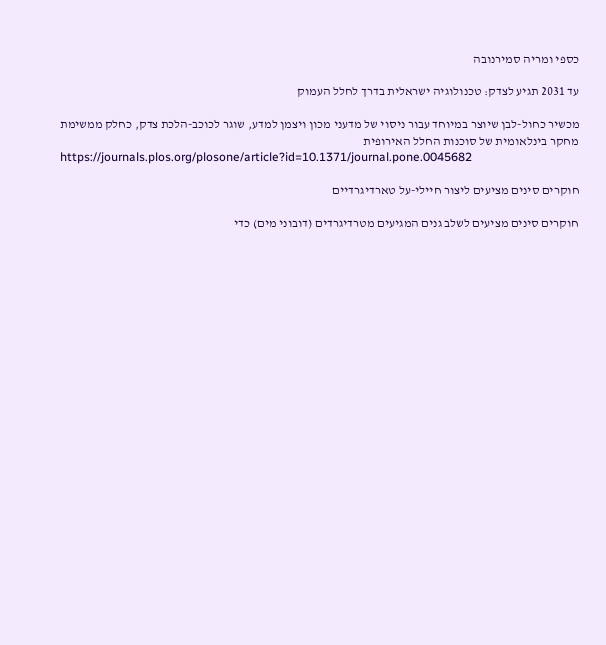כספי ומריה סמירנובה

עד 2031 תגיע לצדק: טכנולוגיה ישראלית בדרך לחלל העמוק

מכשיר כחול-לבן שיוצר במיוחד עבור ניסוי של מדעני מכון ויצמן למדע, שוגר לכוכב-הלכת צדק, כחלק ממשימת מחקר בינלאומית של סוכנות החלל האירופית
https://journals.plos.org/plosone/article?id=10.1371/journal.pone.0045682

חוקרים סינים מציעים ליצור חיילי-על טארדיגרדיים

חוקרים סינים מציעים לשלב גנים המגיעים מטרדיגרדים (דובוני מים) כדי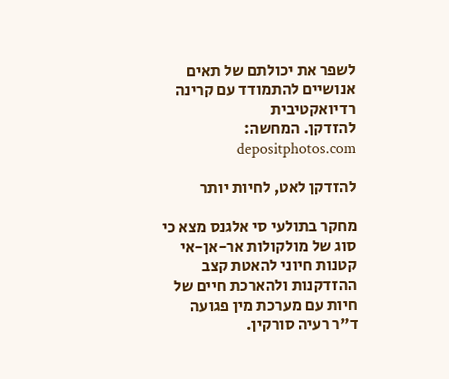לשפר את יכולתם של תאים אנושיים להתמודד עם קרינה רדיואקטיבית
להזדקן. המחשה: depositphotos.com

להזדקן לאט, לחיות יותר

מחקר בתולעי סי אלגנס מצא כי סוג של מולקולות אר-אן-אי קטנות חיוני להאטת קצב ההזדקנות ולהארכת חיים של חיות עם מערכת מין פגועה
ד"ר רעיה סורקין.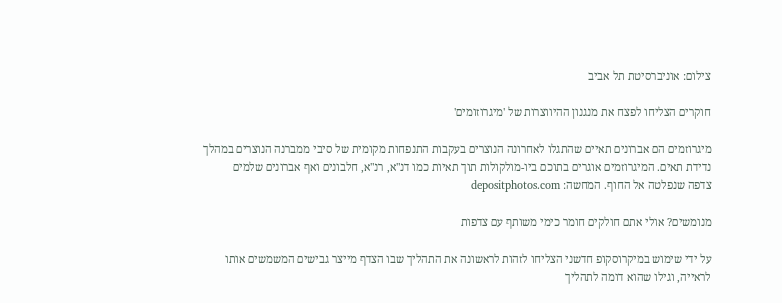צילום: אוניברסיטת תל אביב

חוקרים הצליחו לפצח את מנגנון ההיווצרות של 'מיגרוזומים'

מיגרוזמים הם אברונים תאיים שהתגלו לאחרונה הנוצרים בעקבות התנפחות מקומית של סיבי ממברנה הנוצרים במהלך נדידת תאים. המיגרוזמים אוגרים בתוכם ביו-מולקולות תוך תאיות כמו דנ"א, רנ"א, חלבונים ואף אברונים שלמים
צדפה שנפלטה אל החוף. המחשה: depositphotos.com

מנומשים? אולי אתם חולקים חומר כימי משותף עם צדפות

על ידי שימוש במיקרוסקופ חדשני הצליחו לזהות לראשונה את התהליך שבו הצדף מייצר גבישים המשמשים אותו לראייה, וגילו שהוא דומה לתהליך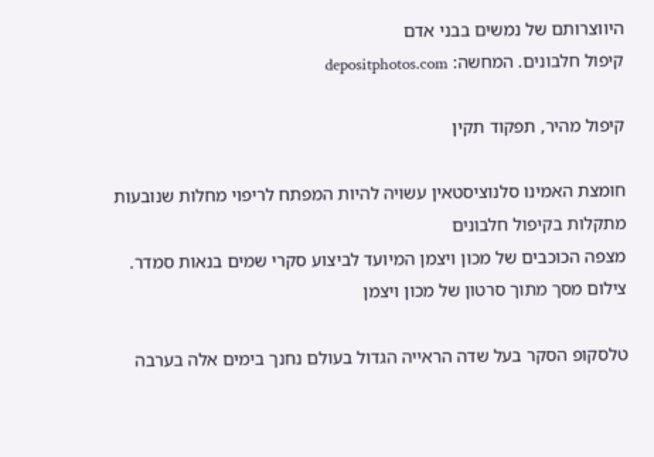היווצרותם של נמשים בבני אדם
קיפול חלבונים. המחשה: depositphotos.com

קיפול מהיר, תפקוד תקין

חומצת האמינו סלנוציסטאין עשויה להיות המפתח לריפוי מחלות שנובעות מתקלות בקיפול חלבונים
מצפה הכוכבים של מכון ויצמן המיועד לביצוע סקרי שמים בנאות סמדר. צילום מסך מתוך סרטון של מכון ויצמן

טלסקופ הסקר בעל שדה הראייה הגדול בעולם נחנך בימים אלה בערבה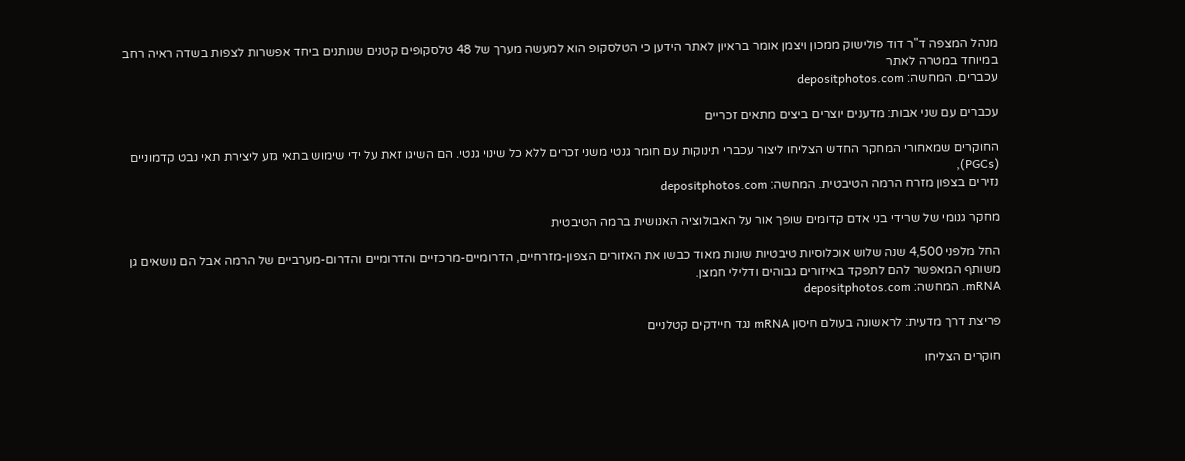מנהל המצפה ד"ר דוד פולישוק ממכון ויצמן אומר בראיון לאתר הידען כי הטלסקופ הוא למעשה מערך של 48 טלסקופים קטנים שנותנים ביחד אפשרות לצפות בשדה ראיה רחב במיוחד במטרה לאתר
עכברים. המחשה: depositphotos.com

עכברים עם שני אבות: מדענים יוצרים ביצים מתאים זכריים

החוקרים שמאחורי המחקר החדש הצליחו ליצור עכברי תינוקות עם חומר גנטי משני זכרים ללא כל שינוי גנטי. הם השיגו זאת על ידי שימוש בתאי גזע ליצירת תאי נבט קדמוניים (PGCs),
נזירים בצפון מזרח הרמה הטיבטית. המחשה: depositphotos.com

מחקר גנומי של שרידי בני אדם קדומים שופך אור על האבולוציה האנושית ברמה הטיבטית

החל מלפני 4,500 שנה שלוש אוכלוסיות טיבטיות שונות מאוד כבשו את האזורים הצפון-מזרחיים, הדרומיים-מרכזיים והדרומיים והדרום-מערביים של הרמה אבל הם נושאים גן משותף המאפשר להם לתפקד באיזורים גבוהים ודלילי חמצן.
mRNA. המחשה: depositphotos.com

פריצת דרך מדעית: לראשונה בעולם חיסון mRNA נגד חיידקים קטלניים

חוקרים הצליחו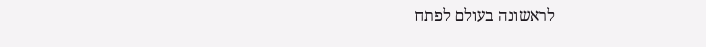לראשונה בעולם לפתח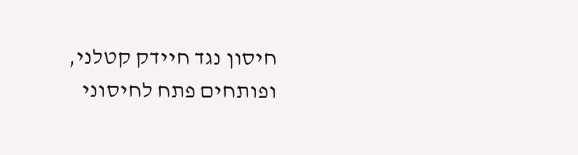חיסון נגד חיידק קטלני, ופותחים פתח לחיסוני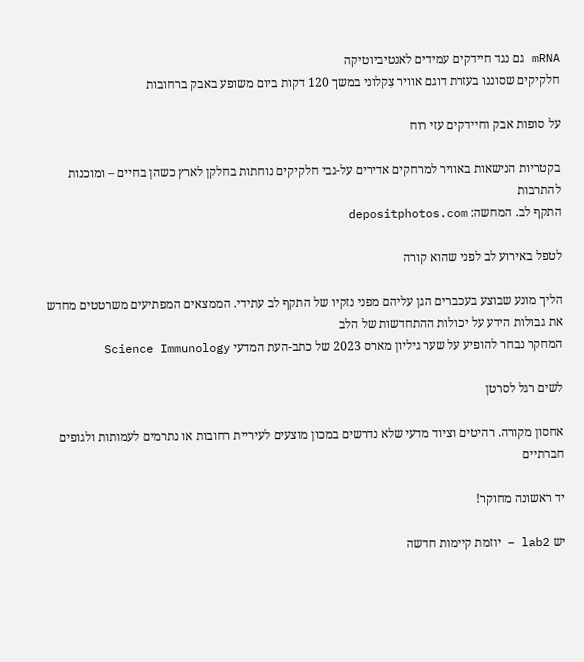mRNA גם נגד חיידקים עמידים לאנטיביוטיקה
חלקיקים שסוננו בעזרת דוגם אוויר צִקלוני במשך 120 דקות ביום משופע באבק ברחובות

על סופות אבק וחיידקים עזי רוח

בקטריות הנישאות באוויר למרחקים אדירים על-גבי חלקיקים נוחתות בחלקן לארץ כשהן בחיים – ומוכנות להתרבות
התקף לב. המחשה: depositphotos.com

לטפל באירוע לב לפני שהוא קורה

הליך מונע שבוצע בעכברים הגן עליהם מפני נזקיו של התקף לב עתידי. הממצאים המפתיעים משרטטים מחדש את גבולות הידע על יכולות ההתחדשות של הלב
המחקר נבחר להופיע על שער גיליון מארס 2023 של כתב-העת המדעי Science Immunology

לשים רגל לסרטן

אחסון מקורה. רהיטים וציוד מדעי שלא נדרשים במכון מוצעים לעיריית רחובות או נתרמים לעמותות ולגופים חברתיים

יד ראשונה מחוקר!

יש lab2 – יוזמת קיימות חדשה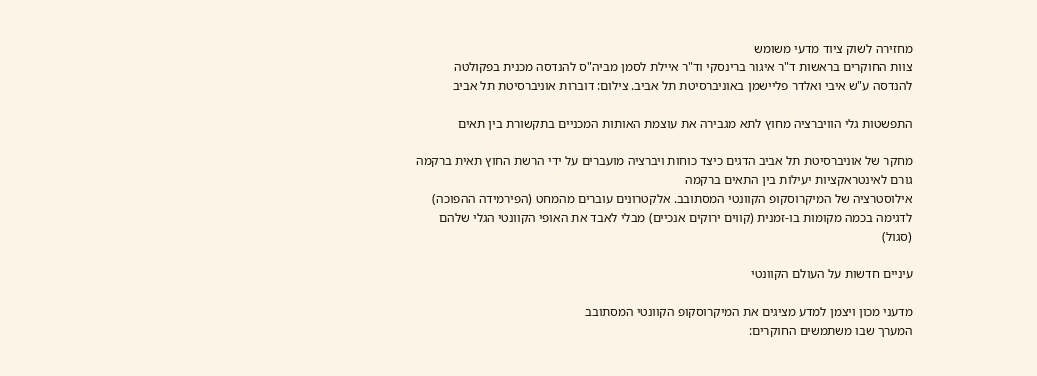מחזירה לשוק ציוד מדעי משומש
צוות החוקרים בראשות ד"ר איגור ברינסקי וד"ר איילת לסמן מביה"ס להנדסה מכנית בפקולטה להנדסה ע"ש איבי ואלדר פליישמן באוניברסיטת תל אביב. צילום: דוברות אוניברסיטת תל אביב

התפשטות גלי הוויברציה מחוץ לתא מגבירה את עוצמת האותות המכניים בתקשורת בין תאים

מחקר של אוניברסיטת תל אביב הדגים כיצד כוחות ויברציה מועברים על ידי הרשת החוץ תאית ברקמה גורם לאינטראקציות יעילות בין התאים ברקמה
אילוסטרציה של המיקרוסקופ הקוונטי המסתובב. אלקטרונים עוברים מהמחט (הפירמידה ההפוכה) לדגימה בכמה מקומות בו-זמנית (קווים ירוקים אנכיים) מבלי לאבד את האופי הקוונטי הגלי שלהם (סגול)

עיניים חדשות על העולם הקוונטי

מדעני מכון ויצמן למדע מציגים את המיקרוסקופ הקוונטי המסתובב
המערך שבו משתמשים החוקרים: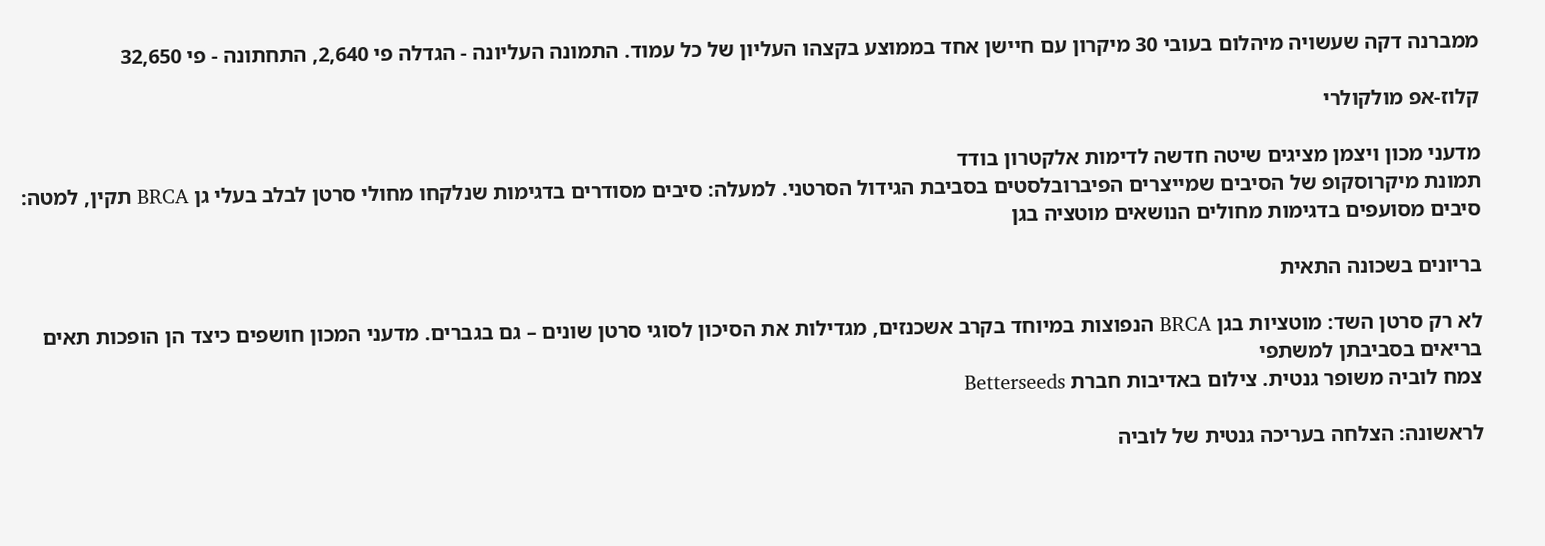ממברנה דקה שעשויה מיהלום בעובי 30 מיקרון עם חיישן אחד בממוצע בקצהו העליון של כל עמוד. התמונה העליונה - הגדלה פי 2,640, התחתונה - פי 32,650

קלוז-אפ מולקולרי

מדעני מכון ויצמן מציגים שיטה חדשה לדימות אלקטרון בודד
תמונת מיקרוסקופ של הסיבים שמייצרים הפיברובלסטים בסביבת הגידול הסרטני. למעלה: סיבים מסודרים בדגימות שנלקחו מחולי סרטן לבלב בעלי גן BRCA תקין, למטה: סיבים מסועפים בדגימות מחולים הנושאים מוטציה בגן

בריונים בשכונה התאית

לא רק סרטן השד: מוטציות בגן BRCA הנפוצות במיוחד בקרב אשכנזים, מגדילות את הסיכון לסוגי סרטן שונים – גם בגברים. מדעני המכון חושפים כיצד הן הופכות תאים בריאים בסביבתן למשתפי
צמח לוביה משופר גנטית. צילום באדיבות חברת Betterseeds

לראשונה: הצלחה בעריכה גנטית של לוביה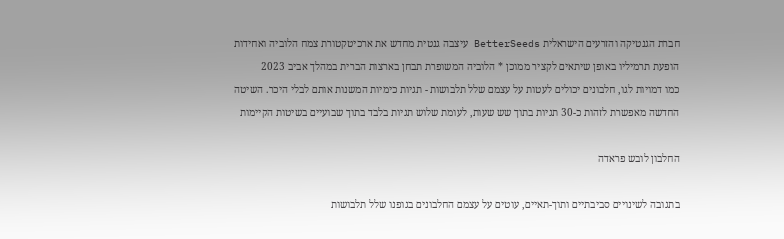חברת הגנטיקה והזרעים הישראלית BetterSeeds עיצבה גנטית מחדש את ארכיטקטורת צמח הלוביה ואחידות הופעת תרמיליו באופן שיתאים לקציר ממוכן * הלוביה המשופרת תבחן בארצות הברית במהלך אביב 2023
כמו דמויות לגו, חלבונים יכולים לעטות על עצמם שלל תלבושות - תגיות כימיות המשנות אותם לבלי היכר. השיטה החדשה מאפשרת לזהות כ-30 תגיות בתוך שש שעות, לעומת שלוש תגיות בלבד בתוך שבועיים בשיטות הקיימות

החלבון לובש פראדה

בתגובה לשינויים סביבתיים ותוך-תאיים, עוטים על עצמם החלבונים בגופנו שלל תלבושות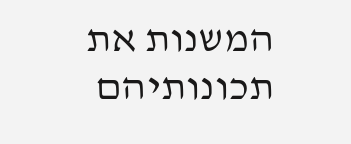המשנות את תכונותיהם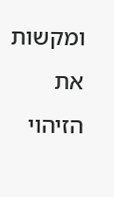ומקשות את הזיהוי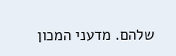שלהם. מדעני המכון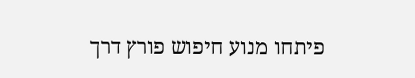פיתחו מנוע חיפוש פורץ דרך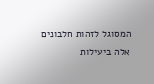המסוגל לזהות חלבונים אלה ביעילות